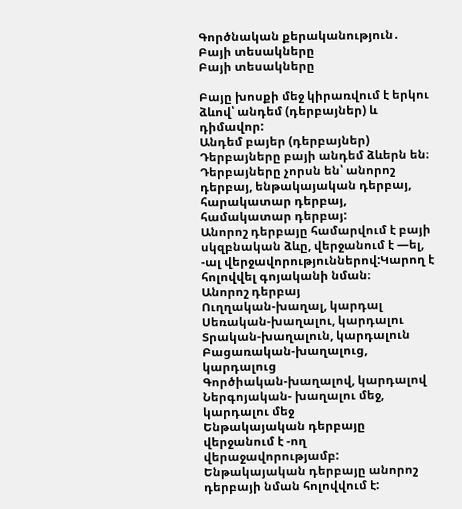Գործնական քերականություն․ Բայի տեսակները
Բայի տեսակները

Բայը խոսքի մեջ կիրառվում է երկու ձևով՝ անդեմ (դերբայներ) և դիմավոր:
Անդեմ բայեր (դերբայներ)
Դերբայները բայի անդեմ ձևերն են։ Դերբայները չորսն են՝ անորոշ դերբայ, ենթակայական դերբայ, հարակատար դերբայ, համակատար դերբայ:
Անորոշ դերբայը համարվում է բայի սկզբնական ձևը, վերջանում է —ել, -ալ վերջավորություններով:Կարող է հոլովվել գոյականի նման։
Անորոշ դերբայ
Ուղղական-խաղալ, կարդալ
Սեռական-խաղալու, կարդալու
Տրական-խաղալուն, կարդալուն
Բացառական-խաղալուց, կարդալուց
Գործիական-խաղալով, կարդալով
Ներգոյական- խաղալու մեջ, կարդալու մեջ
Ենթակայական դերբայը վերջանում է -ող վերաջավորությամբ: Ենթակայական դերբայը անորոշ դերբայի նման հոլովվում է: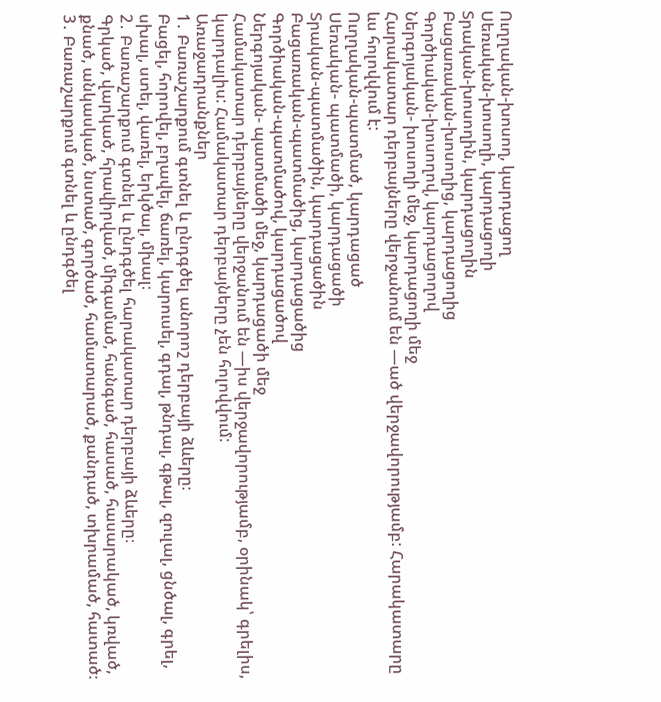Ուղղական-խոսող, կարդացող
Սեռական-խոսողի, կարդացողի
Տրական-խոսողին, կարդացողին
Բացառական-խոսողից, կարդացողից
Գործիական-խոսողով, կարդացողով
Ներգոյական- խոսողի մեջ, կարդացողի մեջ
Հարակատար դերբայները վերջանում են —ած վերջավորությամբ: Հարակատարը ևս հոլովվում է:
Ուղղական-պատմած, կարդացած
Սեռական- պատմածի, կարդացածի
Տրական-պատմածին, կարդացածին
Բացառական-պատմածից, կարդացածից
Գործիական-պատմածով, կարդացածով
Ներգոյական- պատմածի մեջ, կարդացածի մեջ
Համակատար դերբայները վերջանում են —իս վերջավորությամբ, օրինակ՝ գրելիս, կարդալիս: Համակատար դերբայները չեն հոլովվում:
Առաջադրանքներ
1․ Բառաշարքում գտնել և ընդգծել անորոշ դերբայի ձևերը։
Բացել, հորովել, բղավել, ճառել, կարուսել, գդալ, թնդալ, գթալ, զուլալ, ցնծալ, գրել, սխալ, ստել, վառել, երկծալ, մխալ։
2․ Բառաշարքում գտնել և ընդգծել հարակատար դերբայի ձևերը։
Գրկած, վարկած, հրավիրված, միգամած, հանգած, հասած, հասարակած, կռված, քնած, անկասկած, նստած, գործած, համատարած, քանդած, տխրամած, հատած։
3․ Բառաշարքում գտնել և ընդգծել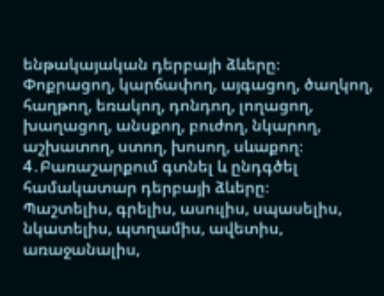ենթակայական դերբայի ձևերը։
Փոքրացող, կարճափող, այգացող, ծաղկող, հաղթող, եռակող, դոնդող, լողացող, խաղացող, անսքող, բուժող, նկարող, աշխատող, ստող, խոսող, սևաքող։
4․Բառաշարքում գտնել և ընդգծել համակատար դերբայի ձևերը։
Պաշտելիս, գրելիս, ասուլիս, սպասելիս, նկատելիս, պտղամիս, ավետիս, առաջանալիս,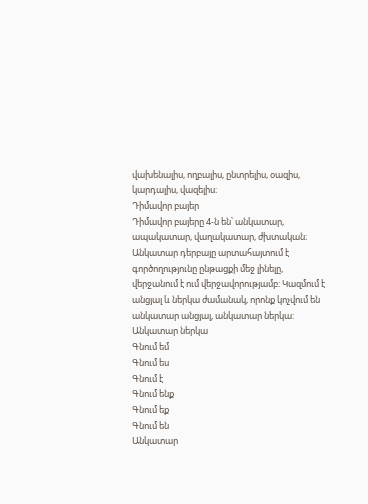վախենալիս, ողբալիս, ընտրելիս, օազիս, կարդալիս, վազելիս։
Դիմավոր բայեր
Դիմավոր բայերը 4-ն են՝ անկատար, ապակատար, վաղակատար, ժխտական։
Անկատար դերբայը արտահայտում է գործողությունը ընթացքի մեջ լինելը, վերջանում է ում վերջավորությամբ: Կազմում է անցյալ և ներկա ժամանակ, որոնք կոչվում են անկատար անցյալ, անկատար ներկա:
Անկատար ներկա
Գնում եմ
Գնում ես
Գնում է
Գնում ենք
Գնում եք
Գնում են
Անկատար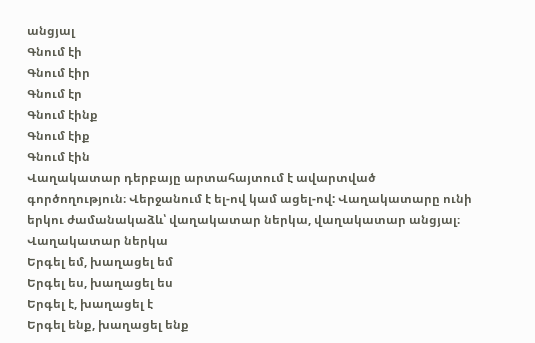անցյալ
Գնում էի
Գնում էիր
Գնում էր
Գնում էինք
Գնում էիք
Գնում էին
Վաղակատար դերբայը արտահայտում է ավարտված գործողություն։ Վերջանում է ել-ով կամ ացել-ով: Վաղակատարը ունի երկու ժամանակաձև՝ վաղակատար ներկա, վաղակատար անցյալ։
Վաղակատար ներկա
Երգել եմ, խաղացել եմ
Երգել ես, խաղացել ես
Երգել է, խաղացել է
Երգել ենք, խաղացել ենք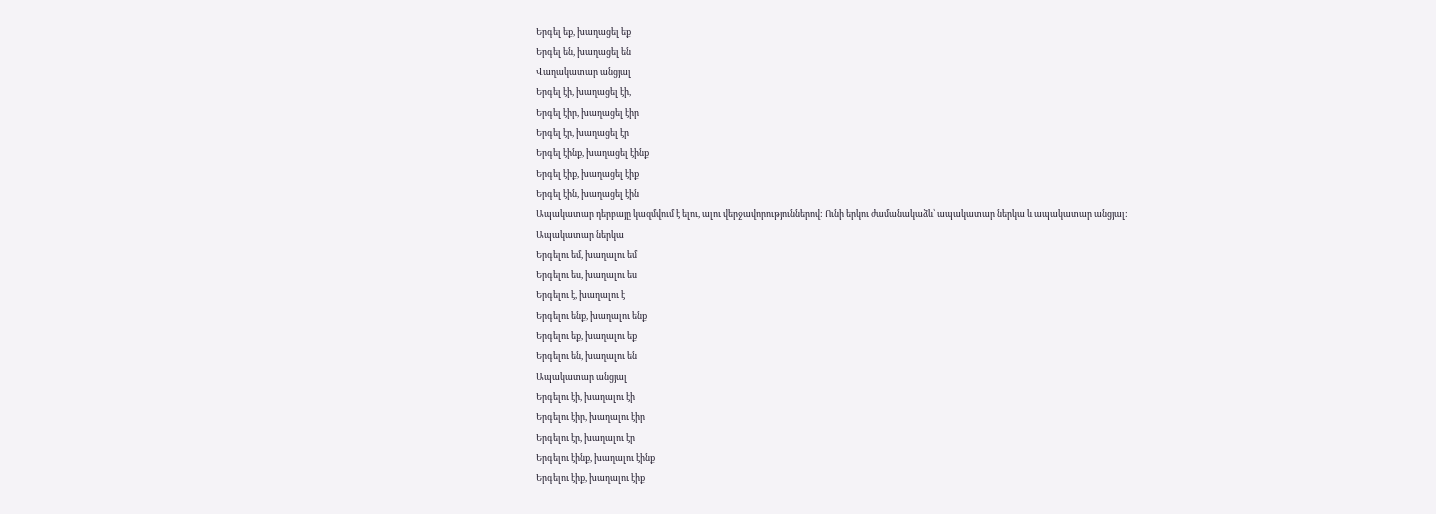Երգել եք, խաղացել եք
Երգել են, խաղացել են
Վաղակատար անցյալ
Երգել էի, խաղացել էի,
Երգել էիր, խաղացել էիր
Երգել էր, խաղացել էր
Երգել էինք, խաղացել էինք
Երգել էիք, խաղացել էիք
Երգել էին, խաղացել էին
Ապակատար դերբայը կազմվում է ելու, ալու վերջավորություններով: Ունի երկու ժամանակաձև՝ ապակատար ներկա և ապակատար անցյալ:
Ապակատար ներկա
Երգելու եմ, խաղալու եմ
Երգելու ես, խաղալու ես
Երգելու է, խաղալու է
Երգելու ենք, խաղալու ենք
Երգելու եք, խաղալու եք
Երգելու են, խաղալու են
Ապակատար անցյալ
Երգելու էի, խաղալու էի
Երգելու էիր, խաղալու էիր
Երգելու էր, խաղալու էր
Երգելու էինք, խաղալու էինք
Երգելու էիք, խաղալու էիք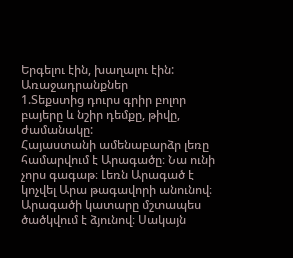Երգելու էին, խաղալու էին:
Առաջադրանքներ
1.Տեքստից դուրս գրիր բոլոր բայերը և նշիր դեմքը, թիվը, ժամանակը:
Հայաստանի ամենաբարձր լեռը համարվում է Արագածը։ Նա ունի չորս գագաթ։ Լեռն Արագած է կոչվել Արա թագավորի անունով։ Արագածի կատարը մշտապես ծածկվում է ձյունով։ Սակայն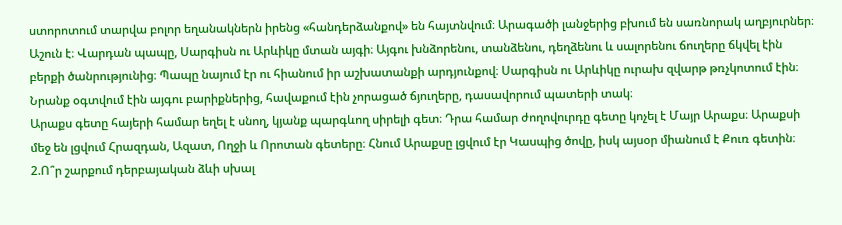ստորոտում տարվա բոլոր եղանակներն իրենց «հանդերձանքով» են հայտնվում։ Արագածի լանջերից բխում են սառնորակ աղբյուրներ։
Աշուն է։ Վարդան պապը, Սարգիսն ու Արևիկը մտան այգի։ Այգու խնձորենու, տանձենու, դեղձենու և սալորենու ճուղերը ճկվել էին բերքի ծանրությունից։ Պապը նայում էր ու հիանում իր աշխատանքի արդյունքով։ Սարգիսն ու Արևիկը ուրախ զվարթ թռչկոտում էին։ Նրանք օգտվում էին այգու բարիքներից, հավաքում էին չորացած ճյուղերը, դասավորում պատերի տակ։
Արաքս գետը հայերի համար եղել է սնող, կյանք պարգևող սիրելի գետ։ Դրա համար ժողովուրդը գետը կոչել է Մայր Արաքս։ Արաքսի մեջ են լցվում Հրազդան, Ազատ, Ողջի և Որոտան գետերը։ Հնում Արաքսը լցվում էր Կասպից ծովը, իսկ այսօր միանում է Քուռ գետին։
2.Ո՞ր շարքում դերբայական ձևի սխալ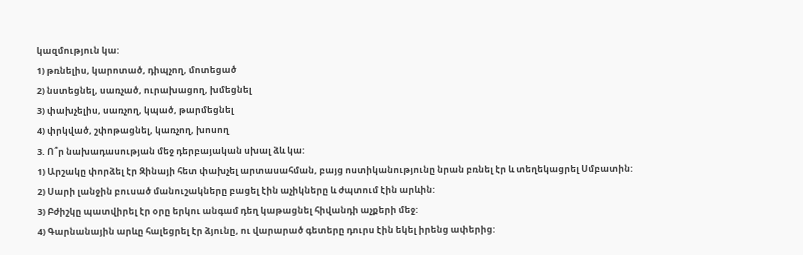կազմություն կա:
1) թռնելիս, կարոտած, դիպչող, մոտեցած
2) նստեցնել, սառչած, ուրախացող, խմեցնել
3) փախչելիս, սառչող, կպած, թարմեցնել
4) փրկված, շփոթացնել, կառչող, խոսող
3. Ո՞ր նախադասության մեջ դերբայական սխալ ձև կա:
1) Արշակը փորձել էր Զինայի հետ փախչել արտասահման, բայց ոստիկանությունը նրան բռնել էր և տեղեկացրել Սմբատին:
2) Սարի լանջին բուսած մանուշակները բացել էին աչիկները և ժպտում էին արևին:
3) Բժիշկը պատվիրել էր օրը երկու անգամ դեղ կաթացնել հիվանդի աչքերի մեջ:
4) Գարնանային արևը հալեցրել էր ձյունը, ու վարարած գետերը դուրս էին եկել իրենց ափերից: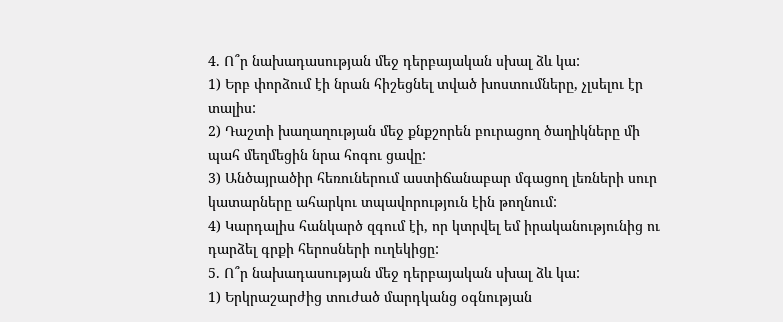4. Ո՞ր նախադասության մեջ դերբայական սխալ ձև կա:
1) Երբ փորձում էի նրան հիշեցնել տված խոստումները, չլսելու էր տալիս:
2) Դաշտի խաղաղության մեջ քնքշորեն բուրացող ծաղիկները մի պահ մեղմեցին նրա հոգու ցավը:
3) Անծայրածիր հեռուներում աստիճանաբար մգացող լեռների սուր կատարները ահարկու տպավորություն էին թողնում:
4) Կարդալիս հանկարծ զգում էի, որ կտրվել եմ իրականությունից ու դարձել գրքի հերոսների ուղեկիցը:
5. Ո՞ր նախադասության մեջ դերբայական սխալ ձև կա:
1) Երկրաշարժից տուժած մարդկանց օգնության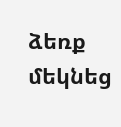ձեռք մեկնեց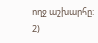ողջ աշխարհը:
2)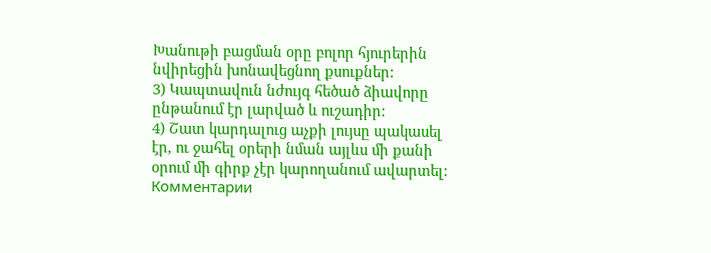Խանութի բացման օրը բոլոր հյուրերին նվիրեցին խոնավեցնող քսուքներ:
3) Կապտավուն նժույգ հեծած ձիավորը ընթանում էր լարված և ուշադիր:
4) Շատ կարդալուց աչքի լույսը պակասել էր, ու ջահել օրերի նման այլևս մի քանի օրում մի գիրք չէր կարողանում ավարտել:
Комментарии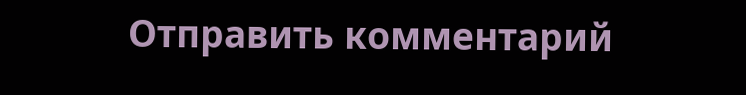Отправить комментарий